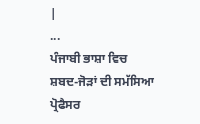|
...
ਪੰਜਾਬੀ ਭਾਸ਼ਾ ਵਿਚ
ਸ਼ਬਦ-ਜੋਡ਼ਾਂ ਦੀ ਸਮੱਸਿਆ
ਪ੍ਰੋਫੈਸਰ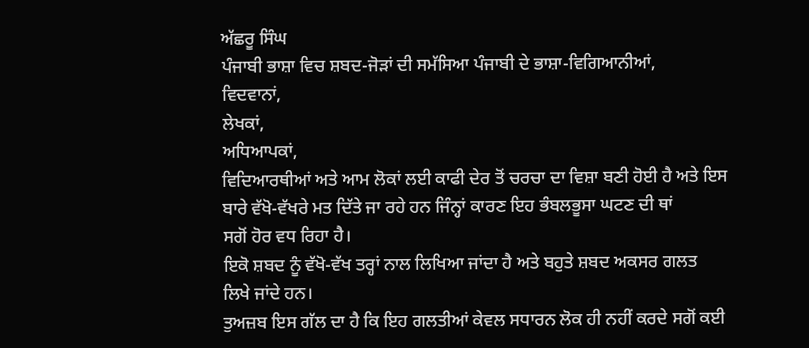ਅੱਛਰੂ ਸਿੰਘ
ਪੰਜਾਬੀ ਭਾਸ਼ਾ ਵਿਚ ਸ਼ਬਦ-ਜੋਡ਼ਾਂ ਦੀ ਸਮੱਸਿਆ ਪੰਜਾਬੀ ਦੇ ਭਾਸ਼ਾ-ਵਿਗਿਆਨੀਆਂ,
ਵਿਦਵਾਨਾਂ,
ਲੇਖਕਾਂ,
ਅਧਿਆਪਕਾਂ,
ਵਿਦਿਆਰਥੀਆਂ ਅਤੇ ਆਮ ਲੋਕਾਂ ਲਈ ਕਾਫੀ ਦੇਰ ਤੋਂ ਚਰਚਾ ਦਾ ਵਿਸ਼ਾ ਬਣੀ ਹੋਈ ਹੈ ਅਤੇ ਇਸ
ਬਾਰੇ ਵੱਖੋ-ਵੱਖਰੇ ਮਤ ਦਿੱਤੇ ਜਾ ਰਹੇ ਹਨ ਜਿੰਨ੍ਹਾਂ ਕਾਰਣ ਇਹ ਭੰਬਲਭੂਸਾ ਘਟਣ ਦੀ ਥਾਂ
ਸਗੋਂ ਹੋਰ ਵਧ ਰਿਹਾ ਹੈ।
ਇਕੋ ਸ਼ਬਦ ਨੂੰ ਵੱਖੋ-ਵੱਖ ਤਰ੍ਹਾਂ ਨਾਲ ਲਿਖਿਆ ਜਾਂਦਾ ਹੈ ਅਤੇ ਬਹੁਤੇ ਸ਼ਬਦ ਅਕਸਰ ਗਲਤ
ਲਿਖੇ ਜਾਂਦੇ ਹਨ।
ਤੁਅਜ਼ਬ ਇਸ ਗੱਲ ਦਾ ਹੈ ਕਿ ਇਹ ਗਲਤੀਆਂ ਕੇਵਲ ਸਧਾਰਨ ਲੋਕ ਹੀ ਨਹੀਂ ਕਰਦੇ ਸਗੋਂ ਕਈ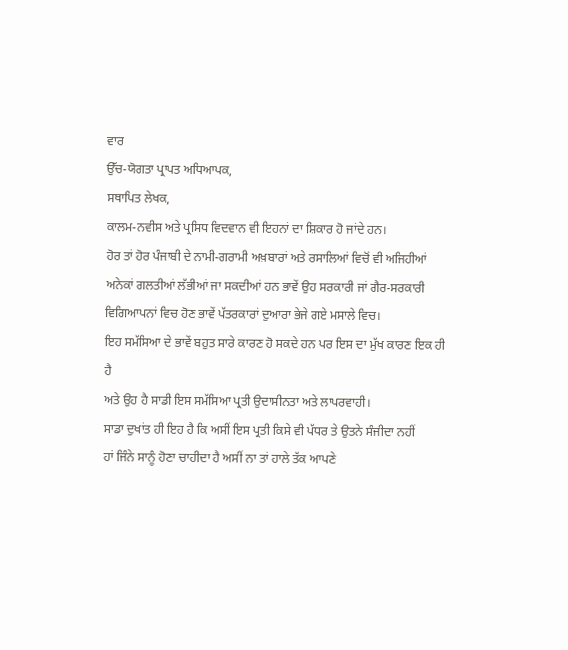ਵਾਰ
ਉੱਚ-ਯੋਗਤਾ ਪ੍ਰਾਪਤ ਅਧਿਆਪਕ,
ਸਥਾਪਿਤ ਲੇਖਕ,
ਕਾਲਮ-ਨਵੀਸ ਅਤੇ ਪ੍ਰਸਿਧ ਵਿਦਵਾਨ ਵੀ ਇਹਨਾਂ ਦਾ ਸ਼ਿਕਾਰ ਹੋ ਜਾਂਦੇ ਹਨ।
ਹੋਰ ਤਾਂ ਹੋਰ ਪੰਜਾਬੀ ਦੇ ਨਾਮੀ-ਗਰਾਮੀ ਅਖ਼ਬਾਰਾਂ ਅਤੇ ਰਸਾਲਿਆਂ ਵਿਚੋਂ ਵੀ ਅਜਿਹੀਆਂ
ਅਨੇਕਾਂ ਗਲਤੀਆਂ ਲੱਭੀਆਂ ਜਾ ਸਕਦੀਆਂ ਹਨ ਭਾਵੇਂ ਉਹ ਸਰਕਾਰੀ ਜਾਂ ਗੈਰ-ਸਰਕਾਰੀ
ਵਿਗਿਆਪਨਾਂ ਵਿਚ ਹੋਣ ਭਾਵੇਂ ਪੱਤਰਕਾਰਾਂ ਦੁਆਰਾ ਭੇਜੇ ਗਏ ਮਸਾਲੇ ਵਿਚ।
ਇਹ ਸਮੱਸਿਆ ਦੇ ਭਾਵੇਂ ਬਹੁਤ ਸਾਰੇ ਕਾਰਣ ਹੋ ਸਕਦੇ ਹਨ ਪਰ ਇਸ ਦਾ ਮੁੱਖ ਕਾਰਣ ਇਕ ਹੀ ਹੈ
ਅਤੇ ਉਹ ਹੈ ਸਾਡੀ ਇਸ ਸਮੱਸਿਆ ਪ੍ਰਤੀ ਉਦਾਸੀਨਤਾ ਅਤੇ ਲਾਪਰਵਾਹੀ।
ਸਾਡਾ ਦੁਖਾਂਤ ਹੀ ਇਹ ਹੈ ਕਿ ਅਸੀਂ ਇਸ ਪ੍ਰਤੀ ਕਿਸੇ ਵੀ ਪੱਧਰ ਤੇ ਉਤਨੇ ਸੰਜੀਦਾ ਨਹੀਂ
ਹਾਂ ਜਿੰਨੇ ਸਾਨੂੰ ਹੋਣਾ ਚਾਹੀਦਾ ਹੈ ਅਸੀਂ ਨਾ ਤਾਂ ਹਾਲੇ ਤੱਕ ਆਪਣੇ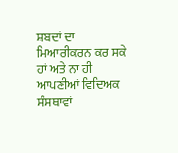ਸ਼ਬਦਾਂ ਦਾ
ਮਿਆਰੀਕਰਨ ਕਰ ਸਕੇ ਹਾਂ ਅਤੇ ਨਾ ਹੀ ਆਪਣੀਆਂ ਵਿਦਿਅਕ ਸੰਸਥਾਵਾਂ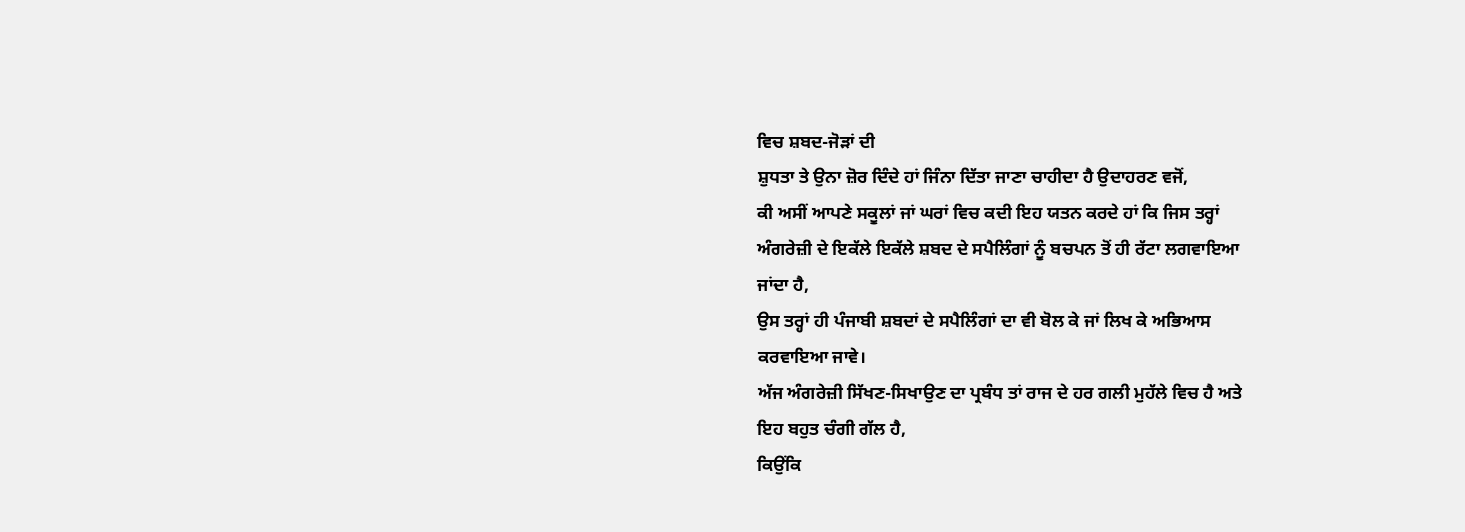ਵਿਚ ਸ਼ਬਦ-ਜੋਡ਼ਾਂ ਦੀ
ਸ਼ੁਧਤਾ ਤੇ ਉਨਾ ਜ਼ੋਰ ਦਿੰਦੇ ਹਾਂ ਜਿੰਨਾ ਦਿੱਤਾ ਜਾਣਾ ਚਾਹੀਦਾ ਹੈ ਉਦਾਹਰਣ ਵਜੋਂ,
ਕੀ ਅਸੀਂ ਆਪਣੇ ਸਕੂਲਾਂ ਜਾਂ ਘਰਾਂ ਵਿਚ ਕਦੀ ਇਹ ਯਤਨ ਕਰਦੇ ਹਾਂ ਕਿ ਜਿਸ ਤਰ੍ਹਾਂ
ਅੰਗਰੇਜ਼ੀ ਦੇ ਇਕੱਲੇ ਇਕੱਲੇ ਸ਼ਬਦ ਦੇ ਸਪੈਲਿੰਗਾਂ ਨੂੰ ਬਚਪਨ ਤੋਂ ਹੀ ਰੱਟਾ ਲਗਵਾਇਆ
ਜਾਂਦਾ ਹੈ,
ਉਸ ਤਰ੍ਹਾਂ ਹੀ ਪੰਜਾਬੀ ਸ਼ਬਦਾਂ ਦੇ ਸਪੈਲਿੰਗਾਂ ਦਾ ਵੀ ਬੋਲ ਕੇ ਜਾਂ ਲਿਖ ਕੇ ਅਭਿਆਸ
ਕਰਵਾਇਆ ਜਾਵੇ।
ਅੱਜ ਅੰਗਰੇਜ਼ੀ ਸਿੱਖਣ-ਸਿਖਾਉਣ ਦਾ ਪ੍ਰਬੰਧ ਤਾਂ ਰਾਜ ਦੇ ਹਰ ਗਲੀ ਮੁਹੱਲੇ ਵਿਚ ਹੈ ਅਤੇ
ਇਹ ਬਹੁਤ ਚੰਗੀ ਗੱਲ ਹੈ,
ਕਿਉਂਕਿ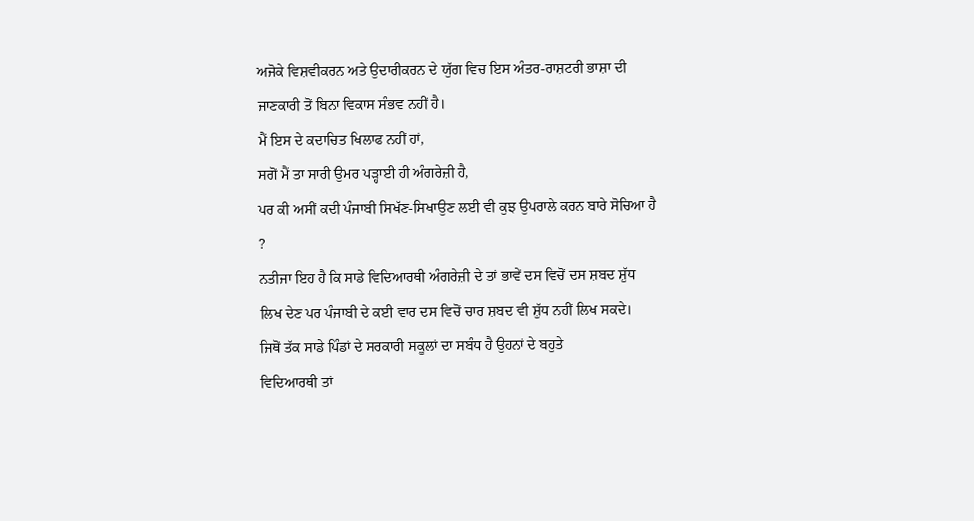ਅਜੋਕੇ ਵਿਸ਼ਵੀਕਰਨ ਅਤੇ ਉਦਾਰੀਕਰਨ ਦੇ ਯੁੱਗ ਵਿਚ ਇਸ ਅੰਤਰ-ਰਾਸ਼ਟਰੀ ਭਾਸ਼ਾ ਦੀ
ਜਾਣਕਾਰੀ ਤੋਂ ਬਿਨਾ ਵਿਕਾਸ ਸੰਭਵ ਨਹੀਂ ਹੈ।
ਮੈਂ ਇਸ ਦੇ ਕਦਾਚਿਤ ਖਿਲਾਫ ਨਹੀਂ ਹਾਂ,
ਸਗੋਂ ਮੈਂ ਤਾ ਸਾਰੀ ਉਮਰ ਪਡ਼੍ਹਾਈ ਹੀ ਅੰਗਰੇਜ਼ੀ ਹੈ,
ਪਰ ਕੀ ਅਸੀਂ ਕਦੀ ਪੰਜਾਬੀ ਸਿਖੱਣ-ਸਿਖਾਉਣ ਲਈ ਵੀ ਕੁਝ ਉਪਰਾਲੇ ਕਰਨ ਬਾਰੇ ਸੋਚਿਆ ਹੈ
?
ਨਤੀਜਾ ਇਹ ਹੈ ਕਿ ਸਾਡੇ ਵਿਦਿਆਰਥੀ ਅੰਗਰੇਜ਼ੀ ਦੇ ਤਾਂ ਭਾਵੇਂ ਦਸ ਵਿਚੋਂ ਦਸ ਸ਼ਬਦ ਸ਼ੁੱਧ
ਲਿਖ ਦੇਣ ਪਰ ਪੰਜਾਬੀ ਦੇ ਕਈ ਵਾਰ ਦਸ ਵਿਚੋਂ ਚਾਰ ਸ਼ਬਦ ਵੀ ਸ਼ੁੱਧ ਨਹੀਂ ਲਿਖ ਸਕਦੇ।
ਜਿਥੋਂ ਤੱਕ ਸਾਡੇ ਪਿੰਡਾਂ ਦੇ ਸਰਕਾਰੀ ਸਕੂਲਾਂ ਦਾ ਸਬੰਧ ਹੈ ਉਹਨਾਂ ਦੇ ਬਹੁਤੇ
ਵਿਦਿਆਰਥੀ ਤਾਂ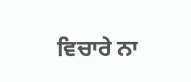ਵਿਚਾਰੇ ਨਾ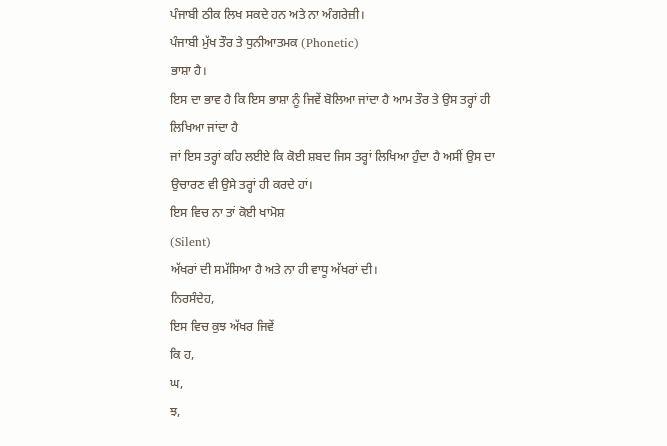ਪੰਜਾਬੀ ਠੀਕ ਲਿਖ ਸਕਦੇ ਹਨ ਅਤੇ ਨਾ ਅੰਗਰੇਜ਼ੀ।
ਪੰਜਾਬੀ ਮੁੱਖ ਤੌਰ ਤੇ ਧੁਨੀਆਤਮਕ (Phonetic)
ਭਾਸ਼ਾ ਹੈ।
ਇਸ ਦਾ ਭਾਵ ਹੈ ਕਿ ਇਸ ਭਾਸ਼ਾ ਨੂੰ ਜਿਵੇਂ ਬੋਲਿਆ ਜਾਂਦਾ ਹੈ ਆਮ ਤੌਰ ਤੇ ਉਸ ਤਰ੍ਹਾਂ ਹੀ
ਲਿਖਿਆ ਜਾਂਦਾ ਹੈ
ਜਾਂ ਇਸ ਤਰ੍ਹਾਂ ਕਹਿ ਲਈਏ ਕਿ ਕੋਈ ਸ਼ਬਦ ਜਿਸ ਤਰ੍ਹਾਂ ਲਿਖਿਆ ਹੁੰਦਾ ਹੈ ਅਸੀਂ ਉਸ ਦਾ
ਉਚਾਰਣ ਵੀ ਉਸੇ ਤਰ੍ਹਾਂ ਹੀ ਕਰਦੇ ਹਾਂ।
ਇਸ ਵਿਚ ਨਾ ਤਾਂ ਕੋਈ ਖਾਮੋਸ਼
(Silent)
ਅੱਖਰਾਂ ਦੀ ਸਮੱਸਿਆ ਹੈ ਅਤੇ ਨਾ ਹੀ ਵਾਧੂ ਅੱਖਰਾਂ ਦੀ।
ਨਿਰਸੰਦੇਹ,
ਇਸ ਵਿਚ ਕੁਝ ਅੱਖਰ ਜਿਵੇਂ
ਕਿ ਹ,
ਘ,
ਝ,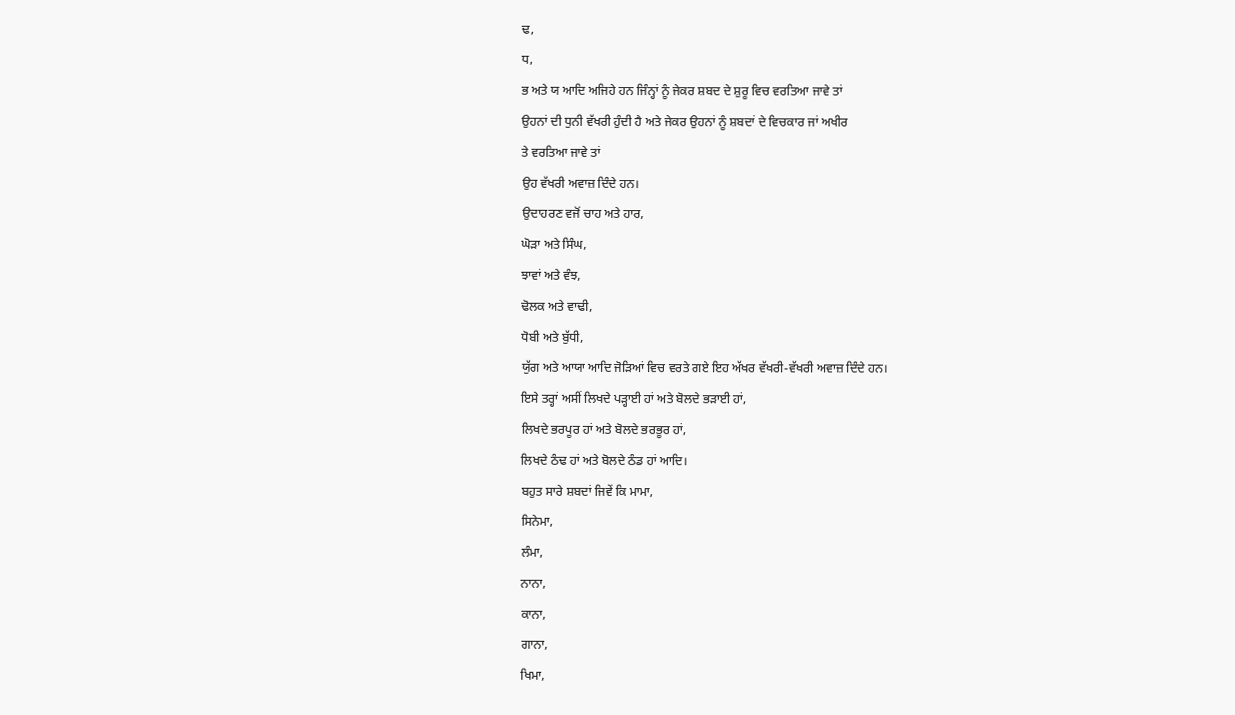ਢ,
ਧ,
ਭ ਅਤੇ ਯ ਆਦਿ ਅਜਿਹੇ ਹਨ ਜਿੰਨ੍ਹਾਂ ਨੂੰ ਜੇਕਰ ਸ਼ਬਦ ਦੇ ਸ਼ੁਰੂ ਵਿਚ ਵਰਤਿਆ ਜਾਵੇ ਤਾਂ
ਉਹਨਾਂ ਦੀ ਧੁਨੀ ਵੱਖਰੀ ਹੁੰਦੀ ਹੈ ਅਤੇ ਜੇਕਰ ਉਹਨਾਂ ਨੂੰ ਸ਼ਬਦਾਂ ਦੇ ਵਿਚਕਾਰ ਜਾਂ ਅਖੀਰ
ਤੇ ਵਰਤਿਆ ਜਾਵੇ ਤਾਂ
ਉਹ ਵੱਖਰੀ ਅਵਾਜ਼ ਦਿੰਦੇ ਹਨ।
ਉਦਾਹਰਣ ਵਜੋਂ ਚਾਹ ਅਤੇ ਹਾਰ,
ਘੋਡ਼ਾ ਅਤੇ ਸਿੰਘ,
ਝਾਵਾਂ ਅਤੇ ਵੰਝ,
ਢੋਲਕ ਅਤੇ ਵਾਢੀ,
ਧੋਬੀ ਅਤੇ ਬੁੱਧੀ,
ਯੁੱਗ ਅਤੇ ਆਯਾ ਆਦਿ ਜੋਡ਼ਿਆਂ ਵਿਚ ਵਰਤੇ ਗਏ ਇਹ ਅੱਖਰ ਵੱਖਰੀ-ਵੱਖਰੀ ਅਵਾਜ਼ ਦਿੰਦੇ ਹਨ।
ਇਸੇ ਤਰ੍ਹਾਂ ਅਸੀਂ ਲਿਖਦੇ ਪਡ਼੍ਹਾਈ ਹਾਂ ਅਤੇ ਬੋਲਦੇ ਭਡ਼ਾਈ ਹਾਂ,
ਲਿਖਦੇ ਭਰਪੂਰ ਹਾਂ ਅਤੇ ਬੋਲਦੇ ਭਰਭੂਰ ਹਾਂ,
ਲਿਖਦੇ ਠੰਢ ਹਾਂ ਅਤੇ ਬੋਲਦੇ ਠੰਡ ਹਾਂ ਆਦਿ।
ਬਹੁਤ ਸਾਰੇ ਸ਼ਬਦਾਂ ਜਿਵੇਂ ਕਿ ਮਾਮਾ,
ਸਿਨੇਮਾ,
ਲੰਮਾ,
ਨਾਨਾ,
ਕਾਨਾ,
ਗਾਨਾ,
ਖਿਮਾ,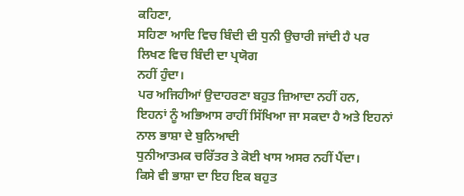ਕਹਿਣਾ,
ਸਹਿਣਾ ਆਦਿ ਵਿਚ ਬਿੰਦੀ ਦੀ ਧੁਨੀ ਉਚਾਰੀ ਜਾਂਦੀ ਹੈ ਪਰ ਲਿਖਣ ਵਿਚ ਬਿੰਦੀ ਦਾ ਪ੍ਰਯੋਗ
ਨਹੀਂ ਹੁੰਦਾ।
ਪਰ ਅਜਿਹੀਆਂ ਉਦਾਹਰਣਾ ਬਹੁਤ ਜ਼ਿਆਦਾ ਨਹੀਂ ਹਨ,
ਇਹਨਾਂ ਨੂੰ ਅਭਿਆਸ ਰਾਹੀਂ ਸਿੱਖਿਆ ਜਾ ਸਕਦਾ ਹੈ ਅਤੇ ਇਹਨਾਂ ਨਾਲ ਭਾਸ਼ਾ ਦੇ ਬੁਨਿਆਦੀ
ਧੁਨੀਆਤਮਕ ਚਰਿੱਤਰ ਤੇ ਕੋਈ ਖਾਸ ਅਸਰ ਨਹੀਂ ਪੈਂਦਾ।
ਕਿਸੇ ਵੀ ਭਾਸ਼ਾ ਦਾ ਇਹ ਇਕ ਬਹੁਤ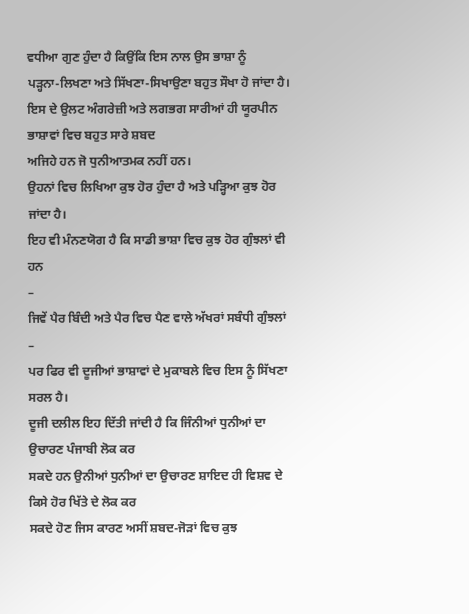ਵਧੀਆ ਗੁਣ ਹੁੰਦਾ ਹੈ ਕਿਉਂਕਿ ਇਸ ਨਾਲ ਉਸ ਭਾਸ਼ਾ ਨੂੰ
ਪਡ਼੍ਹਨਾ-ਲਿਖਣਾ ਅਤੇ ਸਿੱਖਣਾ-ਸਿਖਾਉਣਾ ਬਹੁਤ ਸੌਖਾ ਹੋ ਜਾਂਦਾ ਹੈ।
ਇਸ ਦੇ ਉਲਟ ਅੰਗਰੇਜ਼ੀ ਅਤੇ ਲਗਭਗ ਸਾਰੀਆਂ ਹੀ ਯੂਰਪੀਨ ਭਾਸ਼ਾਵਾਂ ਵਿਚ ਬਹੁਤ ਸਾਰੇ ਸ਼ਬਦ
ਅਜਿਹੇ ਹਨ ਜੋ ਧੁਨੀਆਤਮਕ ਨਹੀਂ ਹਨ।
ਉਹਨਾਂ ਵਿਚ ਲਿਖਿਆ ਕੁਝ ਹੋਰ ਹੁੰਦਾ ਹੈ ਅਤੇ ਪਡ਼੍ਹਿਆ ਕੁਝ ਹੋਰ ਜਾਂਦਾ ਹੈ।
ਇਹ ਵੀ ਮੰਨਣਯੋਗ ਹੈ ਕਿ ਸਾਡੀ ਭਾਸ਼ਾ ਵਿਚ ਕੁਝ ਹੋਰ ਗੁੰਝਲਾਂ ਵੀ ਹਨ
–
ਜਿਵੇਂ ਪੈਰ ਬਿੰਦੀ ਅਤੇ ਪੈਰ ਵਿਚ ਪੈਣ ਵਾਲੇ ਅੱਖਰਾਂ ਸਬੰਧੀ ਗੁੰਝਲਾਂ
–
ਪਰ ਫਿਰ ਵੀ ਦੂਜੀਆਂ ਭਾਸ਼ਾਵਾਂ ਦੇ ਮੁਕਾਬਲੇ ਵਿਚ ਇਸ ਨੂੰ ਸਿੱਖਣਾ ਸਰਲ ਹੈ।
ਦੂਜੀ ਦਲੀਲ ਇਹ ਦਿੱਤੀ ਜਾਂਦੀ ਹੈ ਕਿ ਜਿੰਨੀਆਂ ਧੁਨੀਆਂ ਦਾ ਉਚਾਰਣ ਪੰਜਾਬੀ ਲੋਕ ਕਰ
ਸਕਦੇ ਹਨ ਉਨੀਆਂ ਧੁਨੀਆਂ ਦਾ ਉਚਾਰਣ ਸ਼ਾਇਦ ਹੀ ਵਿਸ਼ਵ ਦੇ ਕਿਸੇ ਹੋਰ ਖਿੱਤੇ ਦੇ ਲੋਕ ਕਰ
ਸਕਦੇ ਹੋਣ ਜਿਸ ਕਾਰਣ ਅਸੀਂ ਸ਼ਬਦ-ਜੋਡ਼ਾਂ ਵਿਚ ਕੁਝ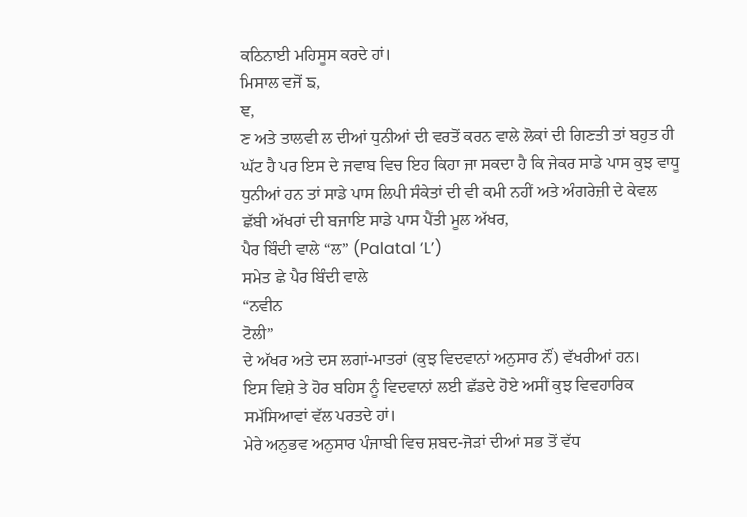ਕਠਿਨਾਈ ਮਹਿਸੂਸ ਕਰਦੇ ਹਾਂ।
ਮਿਸਾਲ ਵਜੋਂ ਙ,
ਞ,
ਣ ਅਤੇ ਤਾਲਵੀ ਲ ਦੀਆਂ ਧੁਨੀਆਂ ਦੀ ਵਰਤੋਂ ਕਰਨ ਵਾਲੇ ਲੋਕਾਂ ਦੀ ਗਿਣਤੀ ਤਾਂ ਬਹੁਤ ਹੀ
ਘੱਟ ਹੈ ਪਰ ਇਸ ਦੇ ਜਵਾਬ ਵਿਚ ਇਹ ਕਿਹਾ ਜਾ ਸਕਦਾ ਹੈ ਕਿ ਜੇਕਰ ਸਾਡੇ ਪਾਸ ਕੁਝ ਵਾਧੂ
ਧੁਨੀਆਂ ਹਨ ਤਾਂ ਸਾਡੇ ਪਾਸ ਲਿਪੀ ਸੰਕੇਤਾਂ ਦੀ ਵੀ ਕਮੀ ਨਹੀਂ ਅਤੇ ਅੰਗਰੇਜ਼ੀ ਦੇ ਕੇਵਲ
ਛੱਬੀ ਅੱਖਰਾਂ ਦੀ ਬਜਾਇ ਸਾਡੇ ਪਾਸ ਪੈਂਤੀ ਮੂਲ ਅੱਖਰ,
ਪੈਰ ਬਿੰਦੀ ਵਾਲੇ “ਲ” (Palatal ‘L’)
ਸਮੇਤ ਛੇ ਪੈਰ ਬਿੰਦੀ ਵਾਲੇ
“ਨਵੀਨ
ਟੋਲੀ”
ਦੇ ਅੱਖਰ ਅਤੇ ਦਸ ਲਗਾਂ-ਮਾਤਰਾਂ (ਕੁਝ ਵਿਦਵਾਨਾਂ ਅਨੁਸਾਰ ਨੌਂ) ਵੱਖਰੀਆਂ ਹਨ।
ਇਸ ਵਿਸ਼ੇ ਤੇ ਹੋਰ ਬਹਿਸ ਨੂੰ ਵਿਦਵਾਨਾਂ ਲਈ ਛੱਡਦੇ ਹੋਏ ਅਸੀਂ ਕੁਝ ਵਿਵਹਾਰਿਕ
ਸਮੱਸਿਆਵਾਂ ਵੱਲ ਪਰਤਦੇ ਹਾਂ।
ਮੇਰੇ ਅਨੁਭਵ ਅਨੁਸਾਰ ਪੰਜਾਬੀ ਵਿਚ ਸ਼ਬਦ-ਜੋਡ਼ਾਂ ਦੀਆਂ ਸਭ ਤੋਂ ਵੱਧ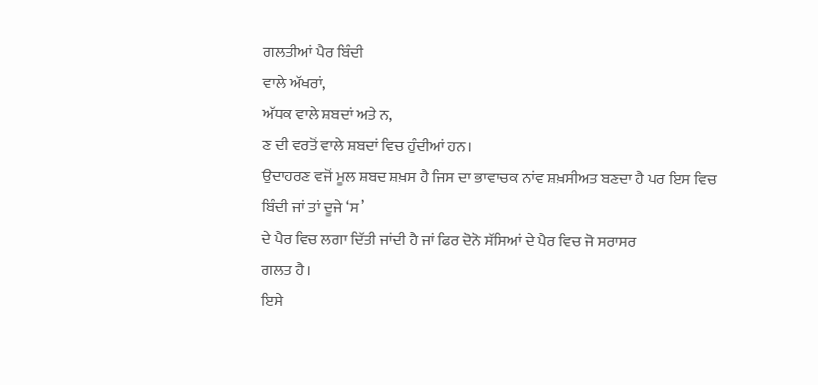ਗਲਤੀਆਂ ਪੈਰ ਬਿੰਦੀ
ਵਾਲੇ ਅੱਖਰਾਂ,
ਅੱਧਕ ਵਾਲੇ ਸ਼ਬਦਾਂ ਅਤੇ ਨ,
ਣ ਦੀ ਵਰਤੋਂ ਵਾਲੇ ਸ਼ਬਦਾਂ ਵਿਚ ਹੁੰਦੀਆਂ ਹਨ।
ਉਦਾਹਰਣ ਵਜੋਂ ਮੂਲ ਸ਼ਬਦ ਸ਼ਖ਼ਸ ਹੈ ਜਿਸ ਦਾ ਭਾਵਾਚਕ ਨਾਂਵ ਸ਼ਖ਼ਸੀਅਤ ਬਣਦਾ ਹੈ ਪਰ ਇਸ ਵਿਚ
ਬਿੰਦੀ ਜਾਂ ਤਾਂ ਦੂਜੇ ‘ਸ’
ਦੇ ਪੈਰ ਵਿਚ ਲਗਾ ਦਿੱਤੀ ਜਾਂਦੀ ਹੈ ਜਾਂ ਫਿਰ ਦੋਨੋ ਸੱਸਿਆਂ ਦੇ ਪੈਰ ਵਿਚ ਜੋ ਸਰਾਸਰ
ਗਲਤ ਹੈ।
ਇਸੇ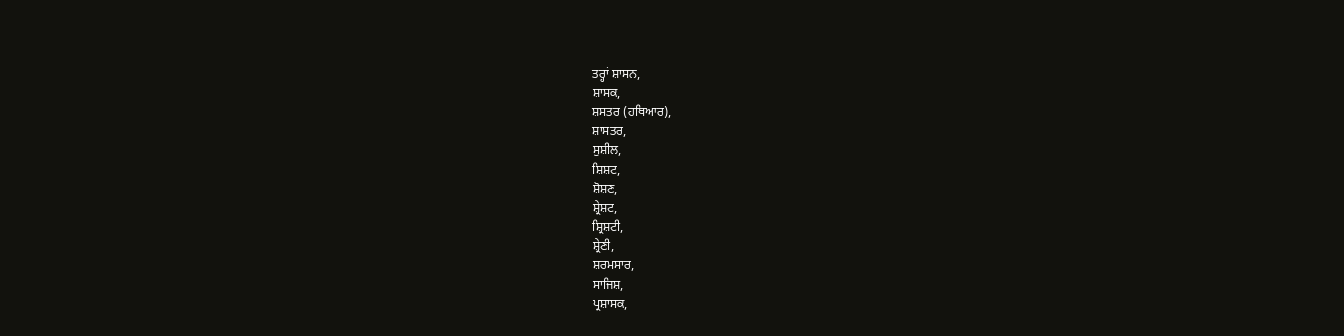ਤਰ੍ਹਾਂ ਸ਼ਾਸਨ,
ਸ਼ਾਸਕ,
ਸ਼ਸਤਰ (ਹਥਿਆਰ),
ਸ਼ਾਸਤਰ,
ਸੁਸ਼ੀਲ,
ਸ਼ਿਸ਼ਟ,
ਸ਼ੋਸ਼ਣ,
ਸ਼੍ਰੇਸ਼ਟ,
ਸ਼੍ਰਿਸ਼ਟੀ,
ਸ਼੍ਰੇਣੀ,
ਸ਼ਰਮਸਾਰ,
ਸਾਜਿਸ਼,
ਪ੍ਰਸ਼ਾਸਕ,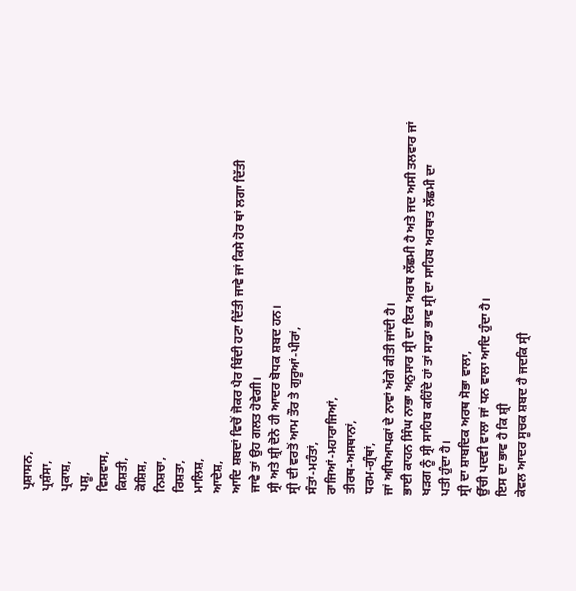ਪ੍ਰਸ਼ਾਸਨ,
ਪ੍ਰਸ਼ੰਸਾ,
ਪ੍ਰਕਾਸ਼,
ਪਸ਼ੂ,
ਵਿਸ਼ਵਾਸ,
ਕਿਸ਼ਤੀ,
ਕੋਸ਼ਿਸ਼,
ਨਿਸ਼ਚਾ,
ਰਿਸ਼ਤਾ,
ਮਾਲਿਸ਼,
ਆਦੇਸ਼,
ਆਦਿ ਸ਼ਬਦਾਂ ਵਿਚੋਂ ਜੋਕਰ ਪੈਰ ਬਿੰਦੀ ਹਟਾ ਦਿੱਤੀ ਜਾਵੇ ਜਾਂ ਕਿਸੇ ਹੋਰ ਥਾਂ ਲਗਾ ਦਿੱਤੀ
ਜਾਵੇ ਤਾਂ ਉਹ ਗਲਤ ਹੋਵੇਗੀ।
ਸ੍ਰੀ ਅਤੇ ਸ਼੍ਰੀ ਦੋਨੋ ਹੀ ਆਦਰ ਬੋਧਕ ਸ਼ਬਦ ਹਨ।
ਸ੍ਰੀ ਦੀ ਵਰਤੋਂ ਆਮ ਤੌਰ ਤੇ ਗੁਰੂਆਂ-ਪੀਰਾਂ,
ਸੰਤਾਂ-ਮਹੰਤਾਂ,
ਰਾਜਿਆਂ-ਮਹਾਰਾਜਿਆਂ,
ਤੀਰਥ-ਅਸਥਾਨਾਂ,
ਧਰਮ-ਗ੍ਰੰਥਾਂ,
ਜਾਂ ਅਧਿਆਪਕਾਂ ਦੇ ਨਾਵਾਂ ਅੱਗੇ ਕੀਤੀ ਜਾਂਦੀ ਹੈ।
ਭਾਈ ਕਾਹਨ ਸਿੰਘ ਨਾਭਾ ਅਨੁਸਾਰ ਸ੍ਰੀ ਦਾ ਇਕ ਅਰਥ ਲੱਛਮੀ ਹੈ ਅਤੇ ਜਦ ਅਸੀ ਤਲਵਾਰ ਜਾਂ
ਖਡ਼ਗ ਨੂੰ ਸ੍ਰੀ ਸਾਹਿਬ ਕਹਿੰਦੇ ਹਾਂ ਤਾਂ ਸਾਡਾ ਭਾਵ ਸ੍ਰੀ ਦਾ ਸਾਹਿਬ ਅਰਥਾਤ ਲੱਛਮੀ ਦਾ
ਪਤੀ ਹੁੰਦਾ ਹੈ।
ਸ੍ਰੀ ਦਾ ਸ਼ਾਬਦਿਕ ਅਰਥ ਸੋਭਾ ਵਾਲਾ,
ਉੱਚੀ ਪਦਵੀ ਵਾਲਾ ਜਾਂ ਧਨ ਵਾਲਾ ਆਦਿ ਹੁੰਦਾ ਹੈ।
ਇਸ ਦਾ ਭਾਵ ਹੈ ਕਿ ਸ਼੍ਰੀ
ਕੇਵਲ ਆਦਰ ਸੂਚਕ ਸ਼ਬਦ ਹੈ ਜਦਕਿ ਸ੍ਰੀ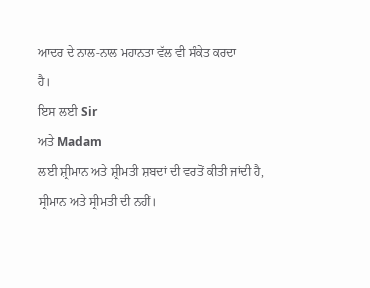ਆਦਰ ਦੇ ਨਾਲ-ਨਾਲ ਮਹਾਨਤਾ ਵੱਲ ਵੀ ਸੰਕੇਤ ਕਰਦਾ
ਹੈ।
ਇਸ ਲਈ Sir
ਅਤੇ Madam
ਲਈ ਸ਼੍ਰੀਮਾਨ ਅਤੇ ਸ਼੍ਰੀਮਤੀ ਸ਼ਬਦਾਂ ਦੀ ਵਰਤੋਂ ਕੀਤੀ ਜਾਂਦੀ ਹੈ,
ਸ੍ਰੀਮਾਨ ਅਤੇ ਸ੍ਰੀਮਤੀ ਦੀ ਨਹੀਂ।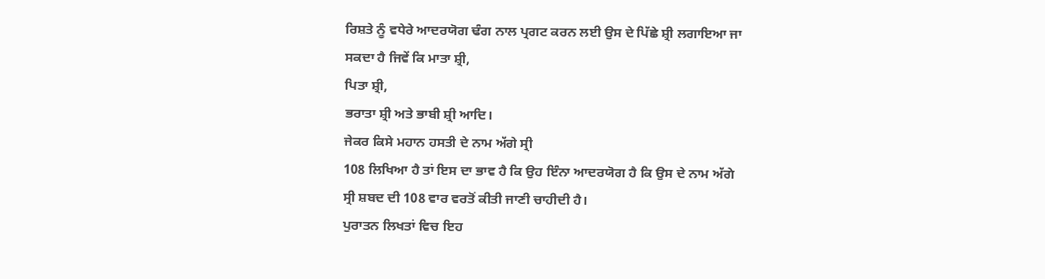ਰਿਸ਼ਤੇ ਨੂੰ ਵਧੇਰੇ ਆਦਰਯੋਗ ਢੰਗ ਨਾਲ ਪ੍ਰਗਟ ਕਰਨ ਲਈ ਉਸ ਦੇ ਪਿੱਛੇ ਸ਼੍ਰੀ ਲਗਾਇਆ ਜਾ
ਸਕਦਾ ਹੈ ਜਿਵੇਂ ਕਿ ਮਾਤਾ ਸ਼੍ਰੀ,
ਪਿਤਾ ਸ਼੍ਰੀ,
ਭਰਾਤਾ ਸ਼੍ਰੀ ਅਤੇ ਭਾਬੀ ਸ਼੍ਰੀ ਆਦਿ।
ਜੇਕਰ ਕਿਸੇ ਮਹਾਨ ਹਸਤੀ ਦੇ ਨਾਮ ਅੱਗੇ ਸ੍ਰੀ
108 ਲਿਖਿਆ ਹੈ ਤਾਂ ਇਸ ਦਾ ਭਾਵ ਹੈ ਕਿ ਉਹ ਇੰਨਾ ਆਦਰਯੋਗ ਹੈ ਕਿ ਉਸ ਦੇ ਨਾਮ ਅੱਗੇ
ਸ੍ਰੀ ਸ਼ਬਦ ਦੀ 108 ਵਾਰ ਵਰਤੋਂ ਕੀਤੀ ਜਾਣੀ ਚਾਹੀਦੀ ਹੈ।
ਪੁਰਾਤਨ ਲਿਖਤਾਂ ਵਿਚ ਇਹ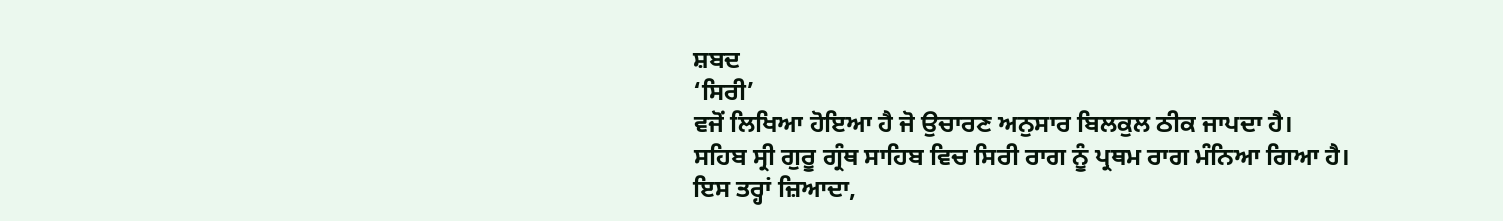ਸ਼ਬਦ
‘ਸਿਰੀ’
ਵਜੋਂ ਲਿਖਿਆ ਹੋਇਆ ਹੈ ਜੋ ਉਚਾਰਣ ਅਨੁਸਾਰ ਬਿਲਕੁਲ ਠੀਕ ਜਾਪਦਾ ਹੈ।
ਸਹਿਬ ਸ੍ਰੀ ਗੁਰੂ ਗ੍ਰੰਥ ਸਾਹਿਬ ਵਿਚ ਸਿਰੀ ਰਾਗ ਨੂੰ ਪ੍ਰਥਮ ਰਾਗ ਮੰਨਿਆ ਗਿਆ ਹੈ।
ਇਸ ਤਰ੍ਹਾਂ ਜ਼ਿਆਦਾ,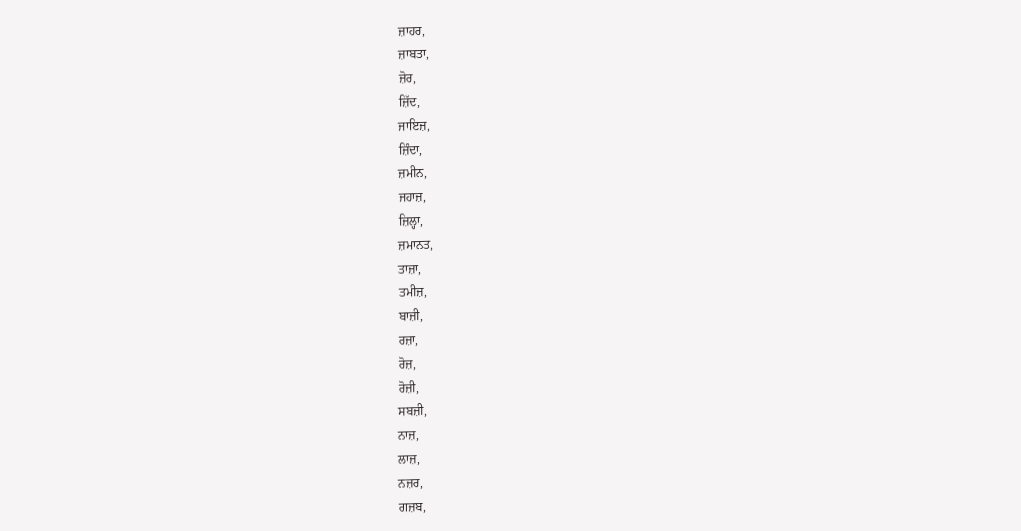ਜ਼ਾਹਰ,
ਜ਼ਾਬਤਾ,
ਜ਼ੋਰ,
ਜ਼ਿੱਦ,
ਜਾਇਜ਼,
ਜ਼ਿੰਦਾ,
ਜ਼ਮੀਨ,
ਜਹਾਜ਼,
ਜ਼ਿਲ੍ਹਾ,
ਜ਼ਮਾਨਤ,
ਤਾਜ਼ਾ,
ਤਮੀਜ਼,
ਬਾਜ਼ੀ,
ਰਜ਼ਾ,
ਰੋਜ਼,
ਰੋਜ਼ੀ,
ਸਬਜ਼ੀ,
ਨਾਜ਼,
ਲਾਜ਼,
ਨਜ਼ਰ,
ਗਜ਼ਬ,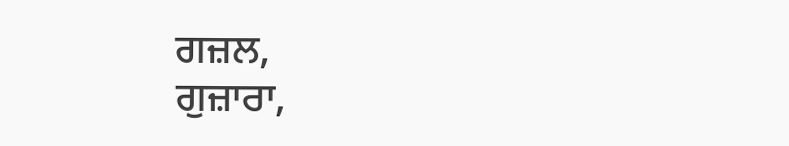ਗਜ਼ਲ,
ਗੁਜ਼ਾਰਾ,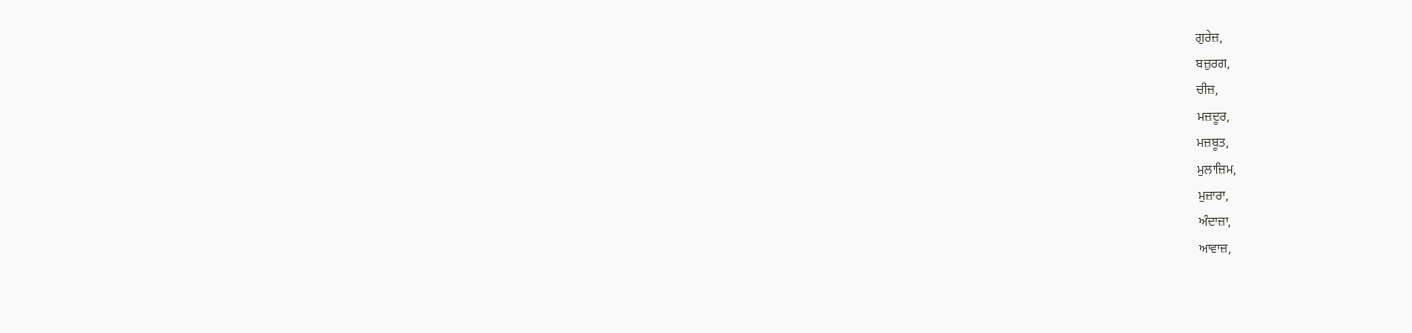ਗੁਰੇਜ਼,
ਬਜ਼ੁਰਗ,
ਚੀਜ਼,
ਮਜ਼ਦੂਰ,
ਮਜ਼ਬੂਤ,
ਮੁਲਾਜ਼ਿਮ,
ਮੁਜ਼ਾਰਾ,
ਅੰਦਾਜ਼ਾ,
ਆਵਾਜ਼,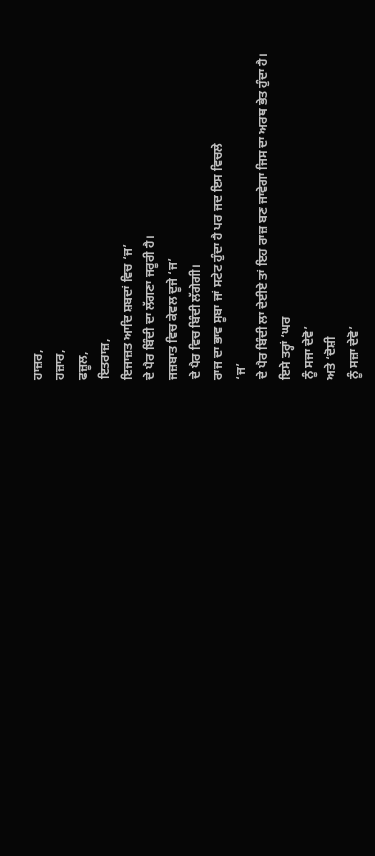ਹਾਜ਼ਰ,
ਹਜ਼ਾਰ,
ਫਜ਼ੂਲ,
ਇਤਰਾਜ਼,
ਇਜਾਜ਼ਤ ਆਦਿ ਸ਼ਬਦਾਂ ਵਿਚ ‘ਜ’
ਦੇ ਪੈਰ ਬਿੰਦੀ ਦਾ ਲੱਗਣਾ ਜਰੂਰੀ ਹੈ।
ਜਜ਼ਬਾਤ ਵਿਚ ਕੇਵਲ ਦੂਜੇ ‘ਜ’
ਦੇ ਪੈਰ ਵਿਚ ਬਿੰਦੀ ਲੱਗੇਗੀ।
ਰਾਜ ਦਾ ਭਾਵ ਸੂਬਾ ਜਾਂ ਸਟੇਟ ਹੁੰਦਾ ਹੈ ਪਰ ਜਦ ਇਸ ਵਿਚਲੇ
‘ਜ’
ਦੇ ਪੈਰ ਬਿੰਦੀ ਲਾ ਦੇਈਏ ਤਾਂ ਇਹ ਰਾਜ਼ ਬਣ ਜਾਵੇਗਾ ਜਿਸ ਦਾ ਅਰਥ ਭੇਤ ਹੁੰਦਾ ਹੈ।
ਇਸੇ ਤਰ੍ਹਾਂ ‘ਘਰ
ਨੂੰ ਸਜਾ ਦੇਵੋ’
ਅਤੇ ‘ਦੋਸ਼ੀ
ਨੂੰ ਸਜ਼ਾ ਦੇਵੋ’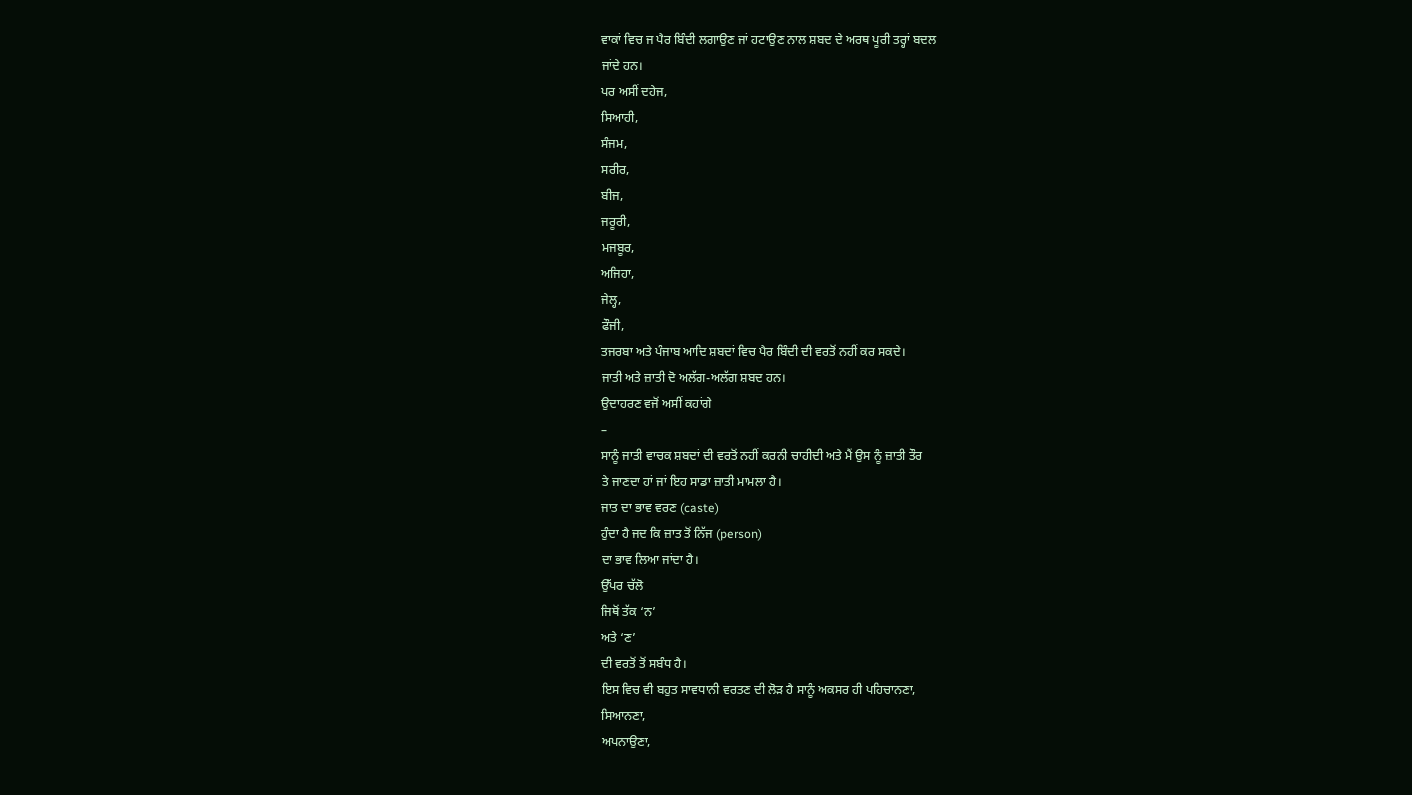ਵਾਕਾਂ ਵਿਚ ਜ ਪੈਰ ਬਿੰਦੀ ਲਗਾਉਣ ਜਾਂ ਹਟਾਉਣ ਨਾਲ ਸ਼ਬਦ ਦੇ ਅਰਥ ਪੂਰੀ ਤਰ੍ਹਾਂ ਬਦਲ
ਜਾਂਦੇ ਹਨ।
ਪਰ ਅਸੀਂ ਦਹੇਜ,
ਸਿਆਹੀ,
ਸੰਜਮ,
ਸਰੀਰ,
ਬੀਜ,
ਜਰੂਰੀ,
ਮਜਬੂਰ,
ਅਜਿਹਾ,
ਜੇਲ੍ਹ,
ਫੌਜੀ,
ਤਜਰਬਾ ਅਤੇ ਪੰਜਾਬ ਆਦਿ ਸ਼ਬਦਾਂ ਵਿਚ ਪੈਰ ਬਿੰਦੀ ਦੀ ਵਰਤੋਂ ਨਹੀਂ ਕਰ ਸਕਦੇ।
ਜਾਤੀ ਅਤੇ ਜ਼ਾਤੀ ਦੋ ਅਲੱਗ-ਅਲੱਗ ਸ਼ਬਦ ਹਨ।
ਉਦਾਹਰਣ ਵਜੋਂ ਅਸੀਂ ਕਹਾਂਗੇ
–
ਸਾਨੂੰ ਜਾਤੀ ਵਾਚਕ ਸ਼ਬਦਾਂ ਦੀ ਵਰਤੋਂ ਨਹੀਂ ਕਰਨੀ ਚਾਹੀਦੀ ਅਤੇ ਮੈਂ ਉਸ ਨੂੰ ਜ਼ਾਤੀ ਤੌਰ
ਤੇ ਜਾਣਦਾ ਹਾਂ ਜਾਂ ਇਹ ਸਾਡਾ ਜ਼ਾਤੀ ਮਾਮਲਾ ਹੈ।
ਜਾਤ ਦਾ ਭਾਵ ਵਰਣ (caste)
ਹੁੰਦਾ ਹੈ ਜਦ ਕਿ ਜ਼ਾਤ ਤੋਂ ਨਿੱਜ (person)
ਦਾ ਭਾਵ ਲਿਆ ਜਾਂਦਾ ਹੈ।
ਉੱਪਰ ਚੱਲੋ
ਜਿਥੋਂ ਤੱਕ ‘ਨ’
ਅਤੇ ‘ਣ’
ਦੀ ਵਰਤੋਂ ਤੋਂ ਸਬੰਧ ਹੈ।
ਇਸ ਵਿਚ ਵੀ ਬਹੁਤ ਸਾਵਧਾਨੀ ਵਰਤਣ ਦੀ ਲੋਡ਼ ਹੈ ਸਾਨੂੰ ਅਕਸਰ ਹੀ ਪਹਿਚਾਨਣਾ,
ਸਿਆਨਣਾ,
ਅਪਨਾਉਣਾ,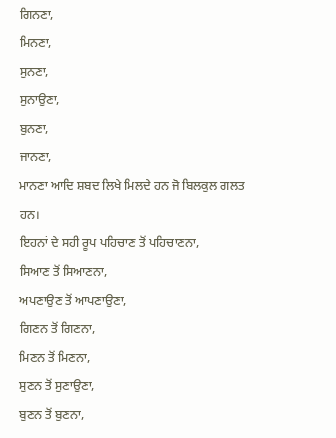ਗਿਨਣਾ,
ਮਿਨਣਾ,
ਸੁਨਣਾ,
ਸੁਨਾਉਣਾ,
ਬੁਨਣਾ,
ਜਾਨਣਾ,
ਮਾਨਣਾ ਆਦਿ ਸ਼ਬਦ ਲਿਖੇ ਮਿਲਦੇ ਹਨ ਜੋ ਬਿਲਕੁਲ ਗਲਤ ਹਨ।
ਇਹਨਾਂ ਦੇ ਸਹੀ ਰੂਪ ਪਹਿਚਾਣ ਤੋਂ ਪਹਿਚਾਣਨਾ,
ਸਿਆਣ ਤੋਂ ਸਿਆਣਨਾ,
ਅਪਣਾਉਣ ਤੋਂ ਆਪਣਾਉਣਾ,
ਗਿਣਨ ਤੋਂ ਗਿਣਨਾ,
ਮਿਣਨ ਤੋਂ ਮਿਣਨਾ,
ਸੁਣਨ ਤੋਂ ਸੁਣਾਉਣਾ,
ਬੁਣਨ ਤੋਂ ਬੁਣਨਾ,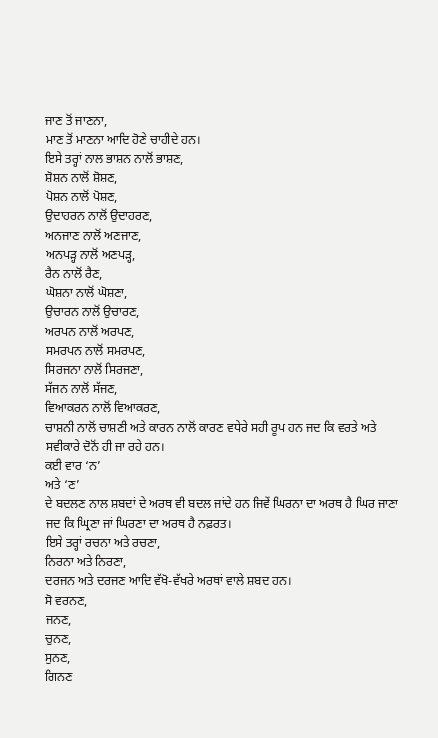ਜਾਣ ਤੋਂ ਜਾਣਨਾ,
ਮਾਣ ਤੋਂ ਮਾਣਨਾ ਆਦਿ ਹੋਣੇ ਚਾਹੀਦੇ ਹਨ।
ਇਸੇ ਤਰ੍ਹਾਂ ਨਾਲ ਭਾਸ਼ਨ ਨਾਲੋਂ ਭਾਸ਼ਣ,
ਸ਼ੋਸ਼ਨ ਨਾਲੋਂ ਸ਼ੋਸ਼ਣ,
ਪੋਸ਼ਨ ਨਾਲੋਂ ਪੋਸ਼ਣ,
ਉਦਾਹਰਨ ਨਾਲੋਂ ਉਦਾਹਰਣ,
ਅਨਜਾਣ ਨਾਲੋਂ ਅਣਜਾਣ,
ਅਨਪਡ਼੍ਹ ਨਾਲੋਂ ਅਣਪਡ਼੍ਹ,
ਰੈਨ ਨਾਲੋਂ ਰੈਣ,
ਘੋਸ਼ਨਾ ਨਾਲੋਂ ਘੋਸ਼ਣਾ,
ਉਚਾਰਨ ਨਾਲੋਂ ਉਚਾਰਣ,
ਅਰਪਨ ਨਾਲੋਂ ਅਰਪਣ,
ਸਮਰਪਨ ਨਾਲੋਂ ਸਮਰਪਣ,
ਸਿਰਜਨਾ ਨਾਲੋਂ ਸਿਰਜਣਾ,
ਸੱਜਨ ਨਾਲੋਂ ਸੱਜਣ,
ਵਿਆਕਰਨ ਨਾਲੋਂ ਵਿਆਕਰਣ,
ਚਾਸ਼ਨੀ ਨਾਲੋਂ ਚਾਸ਼ਣੀ ਅਤੇ ਕਾਰਨ ਨਾਲੋਂ ਕਾਰਣ ਵਧੇਰੇ ਸਹੀ ਰੂਪ ਹਨ ਜਦ ਕਿ ਵਰਤੇ ਅਤੇ
ਸਵੀਕਾਰੇ ਦੋਨੋਂ ਹੀ ਜਾ ਰਹੇ ਹਨ।
ਕਈ ਵਾਰ ‘ਨ’
ਅਤੇ ‘ਣ’
ਦੇ ਬਦਲਣ ਨਾਲ ਸ਼ਬਦਾਂ ਦੇ ਅਰਥ ਵੀ ਬਦਲ ਜਾਂਦੇ ਹਨ ਜਿਵੇਂ ਘਿਰਨਾ ਦਾ ਅਰਥ ਹੈ ਘਿਰ ਜਾਣਾ
ਜਦ ਕਿ ਘ੍ਰਿਣਾ ਜਾਂ ਘਿਰਣਾ ਦਾ ਅਰਥ ਹੈ ਨਫ਼ਰਤ।
ਇਸੇ ਤਰ੍ਹਾਂ ਰਚਨਾ ਅਤੇ ਰਚਣਾ,
ਨਿਰਨਾ ਅਤੇ ਨਿਰਣਾ,
ਦਰਜਨ ਅਤੇ ਦਰਜਣ ਆਦਿ ਵੱਖੋ-ਵੱਖਰੇ ਅਰਥਾਂ ਵਾਲੇ ਸ਼ਬਦ ਹਨ।
ਸੋ ਵਰਨਣ,
ਜਨਣ,
ਚੁਨਣ,
ਸੁਨਣ,
ਗਿਨਣ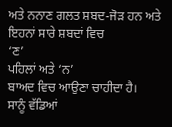ਅਤੇ ਨਨਾਣ ਗਲਤ ਸ਼ਬਦ-ਜੋਡ਼ ਹਨ ਅਤੇ ਇਹਨਾਂ ਸਾਰੇ ਸ਼ਬਦਾਂ ਵਿਚ
‘ਣ’
ਪਹਿਲਾਂ ਅਤੇ ‘ਨ’
ਬਾਅਦ ਵਿਚ ਆਉਣਾ ਚਾਹੀਦਾ ਹੈ।
ਸਾਨੂੰ ਵੱਡਿਆਂ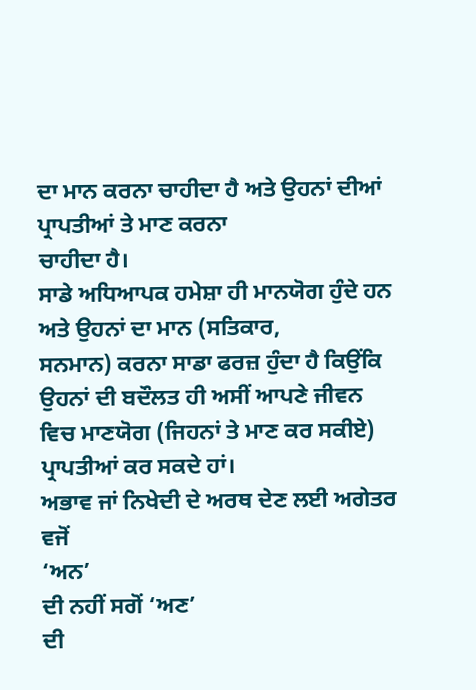ਦਾ ਮਾਨ ਕਰਨਾ ਚਾਹੀਦਾ ਹੈ ਅਤੇ ਉਹਨਾਂ ਦੀਆਂ ਪ੍ਰਾਪਤੀਆਂ ਤੇ ਮਾਣ ਕਰਨਾ
ਚਾਹੀਦਾ ਹੈ।
ਸਾਡੇ ਅਧਿਆਪਕ ਹਮੇਸ਼ਾ ਹੀ ਮਾਨਯੋਗ ਹੁੰਦੇ ਹਨ ਅਤੇ ਉਹਨਾਂ ਦਾ ਮਾਨ (ਸਤਿਕਾਰ,
ਸਨਮਾਨ) ਕਰਨਾ ਸਾਡਾ ਫਰਜ਼ ਹੁੰਦਾ ਹੈ ਕਿਉਂਕਿ ਉਹਨਾਂ ਦੀ ਬਦੌਲਤ ਹੀ ਅਸੀਂ ਆਪਣੇ ਜੀਵਨ
ਵਿਚ ਮਾਣਯੋਗ (ਜਿਹਨਾਂ ਤੇ ਮਾਣ ਕਰ ਸਕੀਏ) ਪ੍ਰਾਪਤੀਆਂ ਕਰ ਸਕਦੇ ਹਾਂ।
ਅਭਾਵ ਜਾਂ ਨਿਖੇਦੀ ਦੇ ਅਰਥ ਦੇਣ ਲਈ ਅਗੇਤਰ ਵਜੋਂ
‘ਅਨ’
ਦੀ ਨਹੀਂ ਸਗੋਂ ‘ਅਣ’
ਦੀ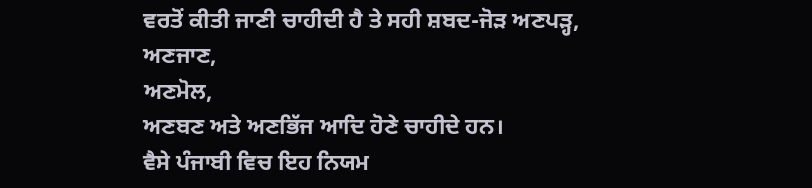ਵਰਤੋਂ ਕੀਤੀ ਜਾਣੀ ਚਾਹੀਦੀ ਹੈ ਤੇ ਸਹੀ ਸ਼ਬਦ-ਜੋਡ਼ ਅਣਪਡ਼੍ਹ,
ਅਣਜਾਣ,
ਅਣਮੋਲ,
ਅਣਬਣ ਅਤੇ ਅਣਭਿੱਜ ਆਦਿ ਹੋਣੇ ਚਾਹੀਦੇ ਹਨ।
ਵੈਸੇ ਪੰਜਾਬੀ ਵਿਚ ਇਹ ਨਿਯਮ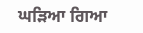ਘਡ਼ਿਆ ਗਿਆ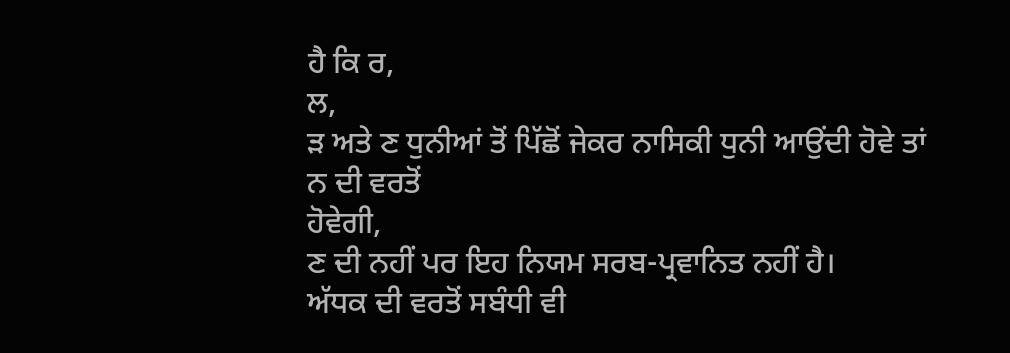ਹੈ ਕਿ ਰ,
ਲ,
ਡ਼ ਅਤੇ ਣ ਧੁਨੀਆਂ ਤੋਂ ਪਿੱਛੋਂ ਜੇਕਰ ਨਾਸਿਕੀ ਧੁਨੀ ਆਉਂਦੀ ਹੋਵੇ ਤਾਂ ਨ ਦੀ ਵਰਤੋਂ
ਹੋਵੇਗੀ,
ਣ ਦੀ ਨਹੀਂ ਪਰ ਇਹ ਨਿਯਮ ਸਰਬ-ਪ੍ਰਵਾਨਿਤ ਨਹੀਂ ਹੈ।
ਅੱਧਕ ਦੀ ਵਰਤੋਂ ਸਬੰਧੀ ਵੀ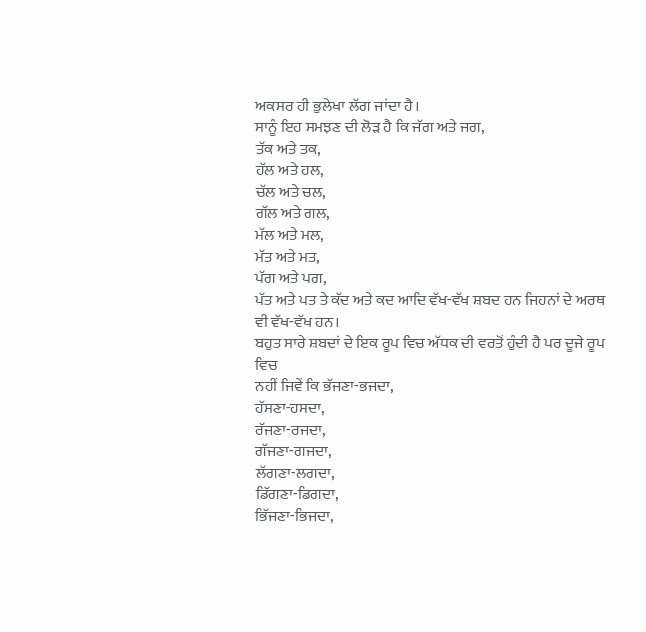ਅਕਸਰ ਹੀ ਭੁਲੇਖਾ ਲੱਗ ਜਾਂਦਾ ਹੈ।
ਸਾਨੂੰ ਇਹ ਸਮਝਣ ਦੀ ਲੋਡ਼ ਹੈ ਕਿ ਜੱਗ ਅਤੇ ਜਗ,
ਤੱਕ ਅਤੇ ਤਕ,
ਹੱਲ ਅਤੇ ਹਲ,
ਚੱਲ ਅਤੇ ਚਲ,
ਗੱਲ ਅਤੇ ਗਲ,
ਮੱਲ ਅਤੇ ਮਲ,
ਮੱਤ ਅਤੇ ਮਤ,
ਪੱਗ ਅਤੇ ਪਗ,
ਪੱਤ ਅਤੇ ਪਤ ਤੇ ਕੱਦ ਅਤੇ ਕਦ ਆਦਿ ਵੱਖ-ਵੱਖ ਸ਼ਬਦ ਹਨ ਜਿਹਨਾਂ ਦੇ ਅਰਥ ਵੀ ਵੱਖ-ਵੱਖ ਹਨ।
ਬਹੁਤ ਸਾਰੇ ਸ਼ਬਦਾਂ ਦੇ ਇਕ ਰੂਪ ਵਿਚ ਅੱਧਕ ਦੀ ਵਰਤੋਂ ਹੁੰਦੀ ਹੈ ਪਰ ਦੂਜੇ ਰੂਪ ਵਿਚ
ਨਹੀਂ ਜਿਵੇਂ ਕਿ ਭੱਜਣਾ-ਭਜਦਾ,
ਹੱਸਣਾ-ਹਸਦਾ,
ਰੱਜਣਾ-ਰਜਦਾ,
ਗੱਜਣਾ-ਗਜਦਾ,
ਲੱਗਣਾ-ਲਗਦਾ,
ਡਿੱਗਣਾ-ਡਿਗਦਾ,
ਭਿੱਜਣਾ-ਭਿਜਦਾ,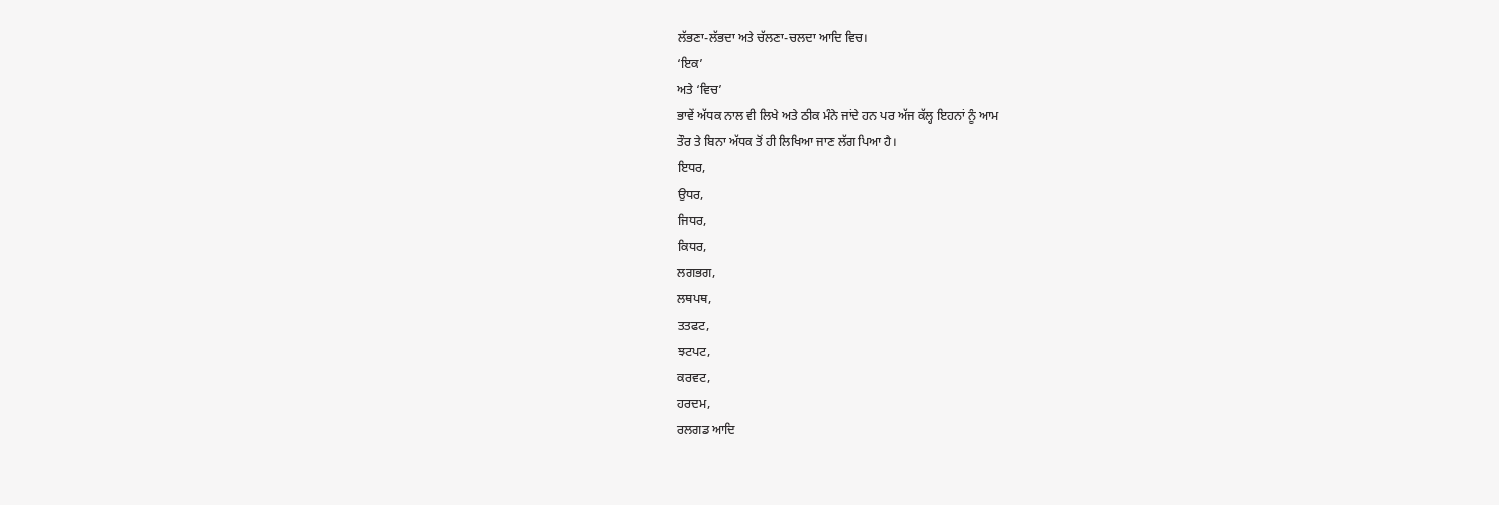ਲੱਭਣਾ-ਲੱਭਦਾ ਅਤੇ ਚੱਲਣਾ-ਚਲਦਾ ਆਦਿ ਵਿਚ।
‘ਇਕ’
ਅਤੇ ‘ਵਿਚ’
ਭਾਵੇਂ ਅੱਧਕ ਨਾਲ ਵੀ ਲਿਖੇ ਅਤੇ ਠੀਕ ਮੰਨੇ ਜਾਂਦੇ ਹਨ ਪਰ ਅੱਜ ਕੱਲ੍ਹ ਇਹਨਾਂ ਨੂੰ ਆਮ
ਤੌਰ ਤੇ ਬਿਨਾ ਅੱਧਕ ਤੋਂ ਹੀ ਲਿਖਿਆ ਜਾਣ ਲੱਗ ਪਿਆ ਹੈ।
ਇਧਰ,
ਉਧਰ,
ਜਿਧਰ,
ਕਿਧਰ,
ਲਗਭਗ,
ਲਥਪਥ,
ਤਤਫਟ,
ਝਟਪਟ,
ਕਰਵਟ,
ਹਰਦਮ,
ਰਲਗਡ ਆਦਿ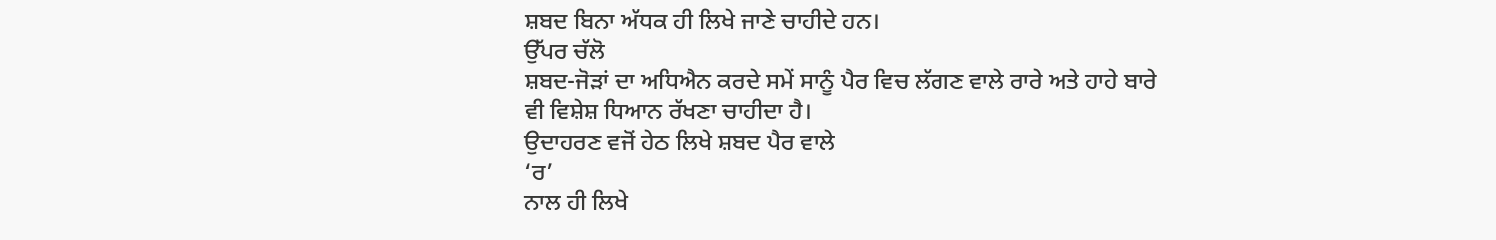ਸ਼ਬਦ ਬਿਨਾ ਅੱਧਕ ਹੀ ਲਿਖੇ ਜਾਣੇ ਚਾਹੀਦੇ ਹਨ।
ਉੱਪਰ ਚੱਲੋ
ਸ਼ਬਦ-ਜੋਡ਼ਾਂ ਦਾ ਅਧਿਐਨ ਕਰਦੇ ਸਮੇਂ ਸਾਨੂੰ ਪੈਰ ਵਿਚ ਲੱਗਣ ਵਾਲੇ ਰਾਰੇ ਅਤੇ ਹਾਹੇ ਬਾਰੇ
ਵੀ ਵਿਸ਼ੇਸ਼ ਧਿਆਨ ਰੱਖਣਾ ਚਾਹੀਦਾ ਹੈ।
ਉਦਾਹਰਣ ਵਜੋਂ ਹੇਠ ਲਿਖੇ ਸ਼ਬਦ ਪੈਰ ਵਾਲੇ
‘ਰ’
ਨਾਲ ਹੀ ਲਿਖੇ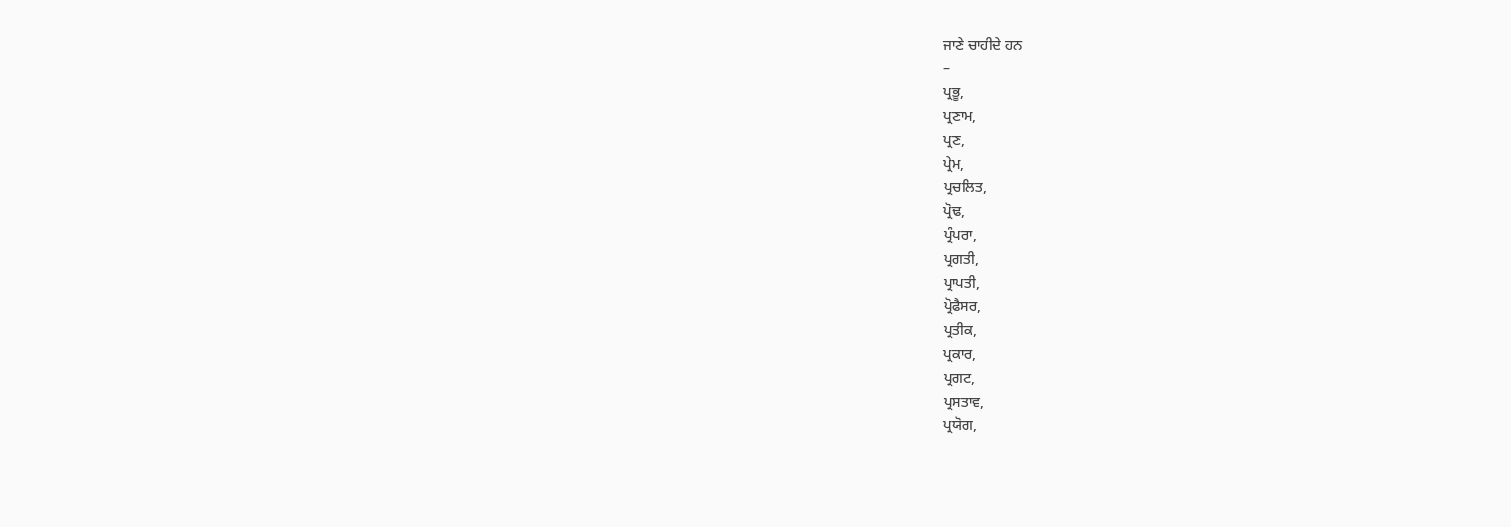ਜਾਣੇ ਚਾਹੀਦੇ ਹਨ
–
ਪ੍ਰਭੂ,
ਪ੍ਰਣਾਮ,
ਪ੍ਰਣ,
ਪ੍ਰੇਮ,
ਪ੍ਰਚਲਿਤ,
ਪ੍ਰੋਢ,
ਪ੍ਰੰਪਰਾ,
ਪ੍ਰਗਤੀ,
ਪ੍ਰਾਪਤੀ,
ਪ੍ਰੋਫੈਸਰ,
ਪ੍ਰਤੀਕ,
ਪ੍ਰਕਾਰ,
ਪ੍ਰਗਟ,
ਪ੍ਰਸਤਾਵ,
ਪ੍ਰਯੋਗ,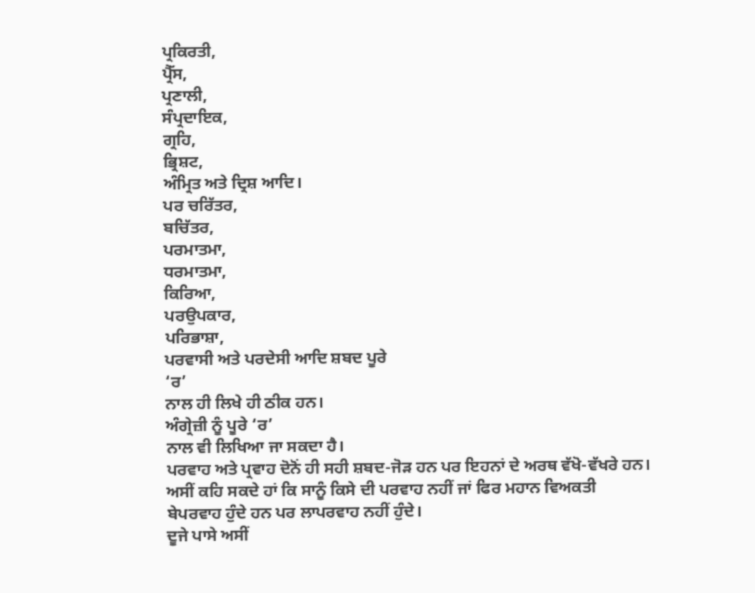ਪ੍ਰਕਿਰਤੀ,
ਪ੍ਰੈੱਸ,
ਪ੍ਰਣਾਲੀ,
ਸੰਪ੍ਰਦਾਇਕ,
ਗ੍ਰਹਿ,
ਭ੍ਰਿਸ਼ਟ,
ਅੰਮ੍ਰਿਤ ਅਤੇ ਦ੍ਰਿਸ਼ ਆਦਿ।
ਪਰ ਚਰਿੱਤਰ,
ਬਚਿੱਤਰ,
ਪਰਮਾਤਮਾ,
ਧਰਮਾਤਮਾ,
ਕਿਰਿਆ,
ਪਰਉਪਕਾਰ,
ਪਰਿਭਾਸ਼ਾ,
ਪਰਵਾਸੀ ਅਤੇ ਪਰਦੇਸੀ ਆਦਿ ਸ਼ਬਦ ਪੂਰੇ
‘ਰ’
ਨਾਲ ਹੀ ਲਿਖੇ ਹੀ ਠੀਕ ਹਨ।
ਅੰਗ੍ਰੇਜ਼ੀ ਨੂੰ ਪੂਰੇ ‘ਰ’
ਨਾਲ ਵੀ ਲਿਖਿਆ ਜਾ ਸਕਦਾ ਹੈ।
ਪਰਵਾਹ ਅਤੇ ਪ੍ਰਵਾਹ ਦੋਨੋਂ ਹੀ ਸਹੀ ਸ਼ਬਦ-ਜੋਡ਼ ਹਨ ਪਰ ਇਹਨਾਂ ਦੇ ਅਰਥ ਵੱਖੋ-ਵੱਖਰੇ ਹਨ।
ਅਸੀਂ ਕਹਿ ਸਕਦੇ ਹਾਂ ਕਿ ਸਾਨੂੰ ਕਿਸੇ ਦੀ ਪਰਵਾਹ ਨਹੀਂ ਜਾਂ ਫਿਰ ਮਹਾਨ ਵਿਅਕਤੀ
ਬੇਪਰਵਾਹ ਹੁੰਦੇ ਹਨ ਪਰ ਲਾਪਰਵਾਹ ਨਹੀਂ ਹੁੰਦੇ।
ਦੂਜੇ ਪਾਸੇ ਅਸੀਂ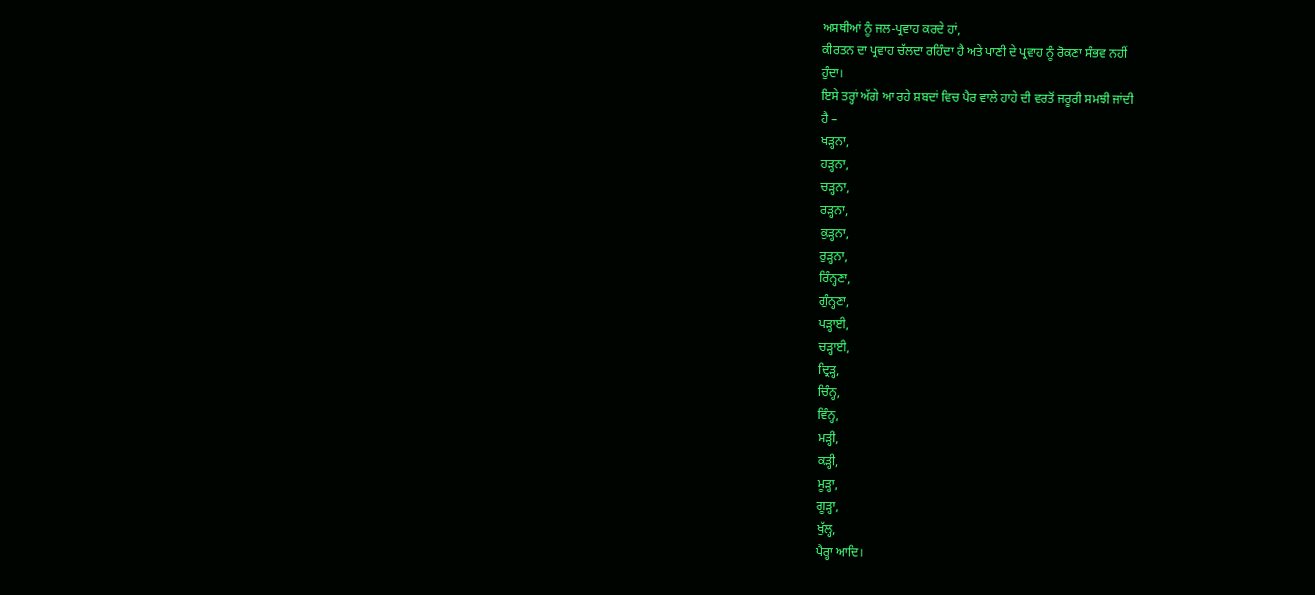ਅਸਥੀਆਂ ਨੂੰ ਜਲ-ਪ੍ਰਵਾਹ ਕਰਦੇ ਹਾਂ,
ਕੀਰਤਨ ਦਾ ਪ੍ਰਵਾਹ ਚੱਲਦਾ ਰਹਿੰਦਾ ਹੈ ਅਤੇ ਪਾਣੀ ਦੇ ਪ੍ਰਵਾਹ ਨੂੰ ਰੋਕਣਾ ਸੰਭਵ ਨਹੀਂ
ਹੁੰਦਾ।
ਇਸੇ ਤਰ੍ਹਾਂ ਅੱਗੇ ਆ ਰਹੇ ਸ਼ਬਦਾਂ ਵਿਚ ਪੈਰ ਵਾਲੇ ਹਾਹੇ ਦੀ ਵਰਤੋਂ ਜਰੂਰੀ ਸਮਝੀ ਜਾਂਦੀ
ਹੈ –
ਖਡ਼੍ਹਨਾ,
ਹਡ਼੍ਹਨਾ,
ਚਡ਼੍ਹਨਾ,
ਰਡ਼੍ਹਨਾ,
ਕੁਡ਼੍ਹਨਾ,
ਰੁਡ਼੍ਹਨਾ,
ਰਿੰਨ੍ਹਣਾ,
ਗੁੰਨ੍ਹਣਾ,
ਪਡ਼੍ਹਾਈ,
ਚਡ਼੍ਹਾਈ,
ਦ੍ਰਿਡ਼੍ਹ,
ਚਿੰਨ੍ਹ,
ਵਿੰਨ੍ਹ,
ਮਡ਼੍ਹੀ,
ਕਡ਼੍ਹੀ,
ਮੂਡ਼੍ਹਾ,
ਗੂਡ਼੍ਹਾ,
ਖੁੱਲ੍ਹ,
ਪੈਰ੍ਹਾ ਆਦਿ।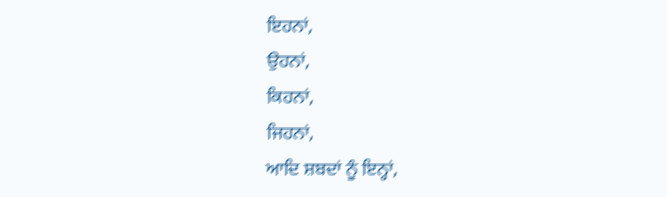ਇਹਨਾਂ,
ਉਹਨਾਂ,
ਕਿਹਨਾਂ,
ਜਿਹਨਾਂ,
ਆਦਿ ਸ਼ਬਦਾਂ ਨੂੰ ਇਨ੍ਹਾਂ,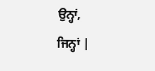ਉਨ੍ਹਾਂ,
ਜਿਨ੍ਹਾਂ |